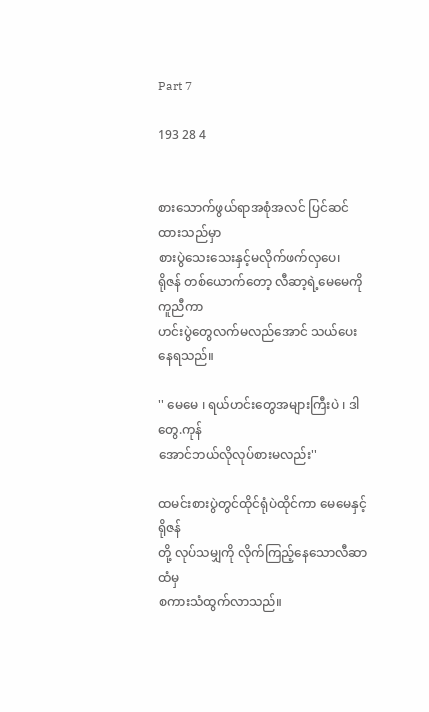Part 7

193 28 4


စားသောက်ဖွယ်ရာအစုံအလင် ပြင်ဆင်ထားသည်မှာ
စားပွဲသေးသေးနှင့်မလိုက်ဖက်လှပေ၊
ရိုဇန် တစ်ယောက်တော့ လီဆာ့ရဲ့မေမေကိုကူညီကာ
ဟင်းပွဲတွေလက်မလည်အောင် သယ်ပေးနေရသည်။

'' မေမေ ၊ ရယ်ဟင်းတွေအများကြီးပဲ ၊ ဒါတွေ.ကုန်
အောင်ဘယ်လိုလုပ်စားမလည်း''

ထမင်းစားပွဲတွင်ထိုင်ရုံပဲထိုင်ကာ မေမေနှင့်ရိုဇန်
တို့ လုပ်သမျှကို လိုက်ကြည့်နေသောလီဆာထံမှ
စကားသံထွက်လာသည်။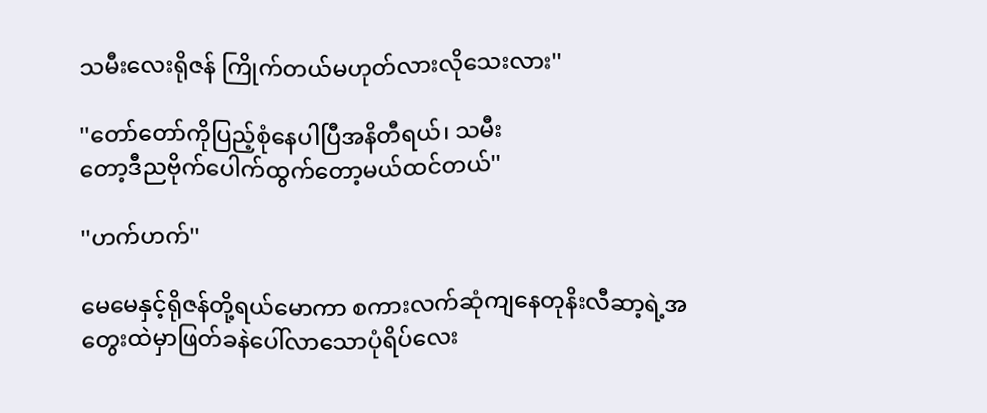သမီးလေးရိုဇန် ကြိုက်တယ်မဟုတ်လားလိုသေးလား''

''တော်တော်ကိုပြည့်စုံနေပါပြီအနိတီရယ်၊ သမီး
တော့ဒီညဗိုက်ပေါက်ထွက်တော့မယ်ထင်တယ်''

''ဟက်ဟက်''

မေမေနှင့်ရိုဇန်တို့ရယ်မောကာ စကားလက်ဆုံကျနေတုနိးလီဆာ့ရဲ့အတွေးထဲမှာဖြတ်ခနဲပေါ်လာသောပုံရိပ်လေး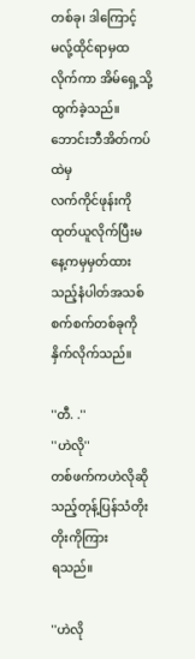တစ်ခု၊ ဒါကြောင့်မလ်ု့ထိုင်ရာမှထလိုက်ကာ အိမ်ရှေ့သို့ထွက်ခဲ့သည်။ ဘောင်းဘီအိတ်ကပ်ထဲမှ
လက်ကိုင်ဖုန်းကိုထုတ်ယူလိုက်ပြီးမနေ့ကမှမှတ်ထားသည့်နံပါတ်အသစ်စက်စက်တစ်ခုကိုနှိက်လိုက်သည်။

''တီ. .''
''ဟဲလို''
တစ်ဖက်ကဟဲလိုဆိုသည့်တုန့်ပြန်သံတိုးတိုးကိုကြား
ရသည်။

''ဟဲလို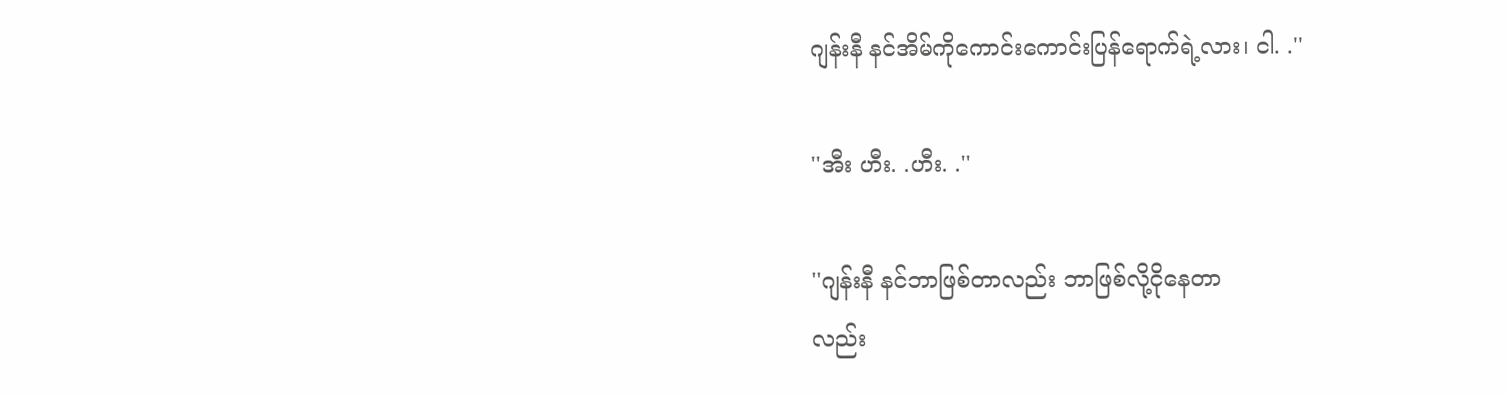ဂျန်းနီ နင်အိမ်ကိုကောင်းကောင်းပြန်ရောက်ရဲ့လား၊ ငါ. .''

''အီး ဟီး. .ဟီး. .''

''ဂျန်းနီ နင်ဘာဖြစ်တာလည်း ဘာဖြစ်လို့ငိုနေတာ
လည်း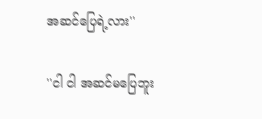အဆင်ပြေရဲ့လား''

''ငါ ငါ အဆင်မပြေဘူး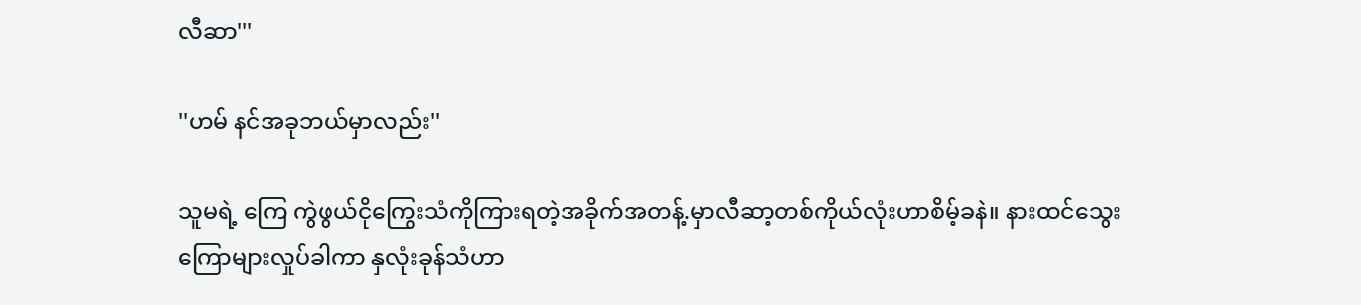လီဆာ'''

''ဟမ် နင်အခုဘယ်မှာလည်း''

သူမရဲ့ ကြေ ကွဲဖွယ်ငိုကြွေးသံကိုကြားရတဲ့အခိုက်အတန့်.မှာလီဆာ့တစ်ကိုယ်လုံးဟာစိမ့်ခနဲ။ နားထင်သွေး
ကြောများလှုပ်ခါကာ နှလုံးခုန်သံဟာ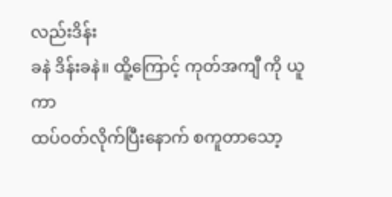လည်းဒိန်း
ခနဲ ဒိန်းခနဲ။ ထိူ့ကြောင့် ကုတ်အကျီ ကို ယူကာ
ထပ်ဝတ်လိုက်ပြီးနောက် စကူတာသော့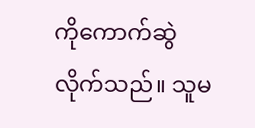ကိုကောက်ဆွဲ
လိုက်သည်။ သူမ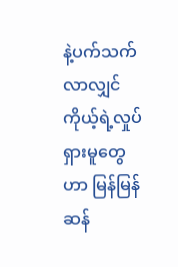နဲ့ပက်သက်လာလျှင် ကိုယ့်ရဲ့လှုပ်
ရှားမူတွေဟာ မြန်မြန်ဆန်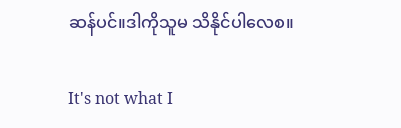ဆန်ပင်။ဒါကိုသူမ သိနိုင်ပါလေစ။

It's not what I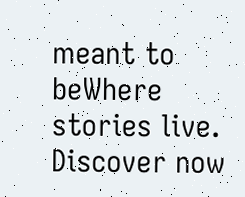meant to beWhere stories live. Discover now